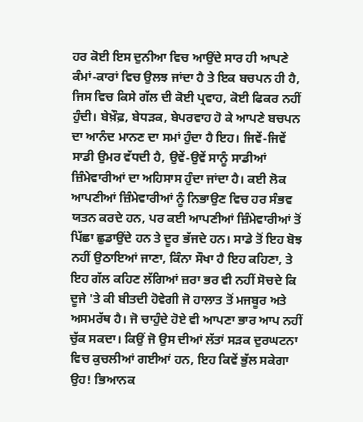ਹਰ ਕੋਈ ਇਸ ਦੁਨੀਆ ਵਿਚ ਆਉਂਦੇ ਸਾਰ ਹੀ ਆਪਣੇ ਕੰਮਾਂ-ਕਾਰਾਂ ਵਿਚ ਉਲਝ ਜਾਂਦਾ ਹੈ ਤੇ ਇਕ ਬਚਪਨ ਹੀ ਹੈ, ਜਿਸ ਵਿਚ ਕਿਸੇ ਗੱਲ ਦੀ ਕੋਈ ਪ੍ਰਵਾਹ, ਕੋਈ ਫਿਕਰ ਨਹੀਂ ਹੁੰਦੀ। ਬੇਖ਼ੌਫ਼, ਬੇਧੜਕ, ਬੇਪਰਵਾਹ ਹੋ ਕੇ ਆਪਣੇ ਬਚਪਨ ਦਾ ਆਨੰਦ ਮਾਨਣ ਦਾ ਸਮਾਂ ਹੁੰਦਾ ਹੈ ਇਹ। ਜਿਵੇਂ-ਜਿਵੇਂ ਸਾਡੀ ਉਮਰ ਵੱਧਦੀ ਹੈ, ਉਵੇਂ-ਉਵੇਂ ਸਾਨੂੰ ਸਾਡੀਆਂ ਜ਼ਿੰਮੇਵਾਰੀਆਂ ਦਾ ਅਹਿਸਾਸ ਹੁੰਦਾ ਜਾਂਦਾ ਹੈ। ਕਈ ਲੋਕ ਆਪਣੀਆਂ ਜ਼ਿੰਮੇਵਾਰੀਆਂ ਨੂੰ ਨਿਭਾਉਣ ਵਿਚ ਹਰ ਸੰਭਵ ਯਤਨ ਕਰਦੇ ਹਨ, ਪਰ ਕਈ ਆਪਣੀਆਂ ਜ਼ਿੰਮੇਵਾਰੀਆਂ ਤੋਂ ਪਿੱਛਾ ਛੁਡਾਉਂਦੇ ਹਨ ਤੇ ਦੂਰ ਭੱਜਦੇ ਹਨ। ਸਾਡੇ ਤੋਂ ਇਹ ਬੋਝ ਨਹੀਂ ਉਠਾਇਆਂ ਜਾਣਾ, ਕਿੰਨਾ ਸੌਖਾ ਹੈ ਇਹ ਕਹਿਣਾ, ਤੇ ਇਹ ਗੱਲ ਕਹਿਣ ਲੱਗਿਆਂ ਜ਼ਰਾ ਭਰ ਵੀ ਨਹੀਂ ਸੋਚਦੇ ਕਿ ਦੂਜੇ 'ਤੇ ਕੀ ਬੀਤਦੀ ਹੋਵੇਗੀ ਜੋ ਹਾਲਾਤ ਤੋਂ ਮਜਬੂਰ ਅਤੇ ਅਸਮਰੱਥ ਹੈ। ਜੋ ਚਾਹੁੰਦੇ ਹੋਏ ਵੀ ਆਪਣਾ ਭਾਰ ਆਪ ਨਹੀਂ ਚੁੱਕ ਸਕਦਾ। ਕਿਉਂ ਜੋ ਉਸ ਦੀਆਂ ਲੱਤਾਂ ਸੜਕ ਦੁਰਘਟਨਾ ਵਿਚ ਕੁਚਲੀਆਂ ਗਈਆਂ ਹਨ, ਇਹ ਕਿਵੇਂ ਭੁੱਲ ਸਕੇਗਾ ਉਹ! ਭਿਆਨਕ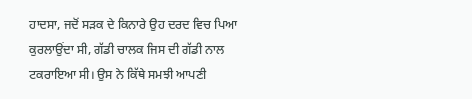ਹਾਦਸਾ, ਜਦੋਂ ਸੜਕ ਦੇ ਕਿਨਾਰੇ ਉਹ ਦਰਦ ਵਿਚ ਪਿਆ ਕੁਰਲਾਉਂਦਾ ਸੀ, ਗੱਡੀ ਚਾਲਕ ਜਿਸ ਦੀ ਗੱਡੀ ਨਾਲ ਟਕਰਾਇਆ ਸੀ। ਉਸ ਨੇ ਕਿੱਥੇ ਸਮਝੀ ਆਪਣੀ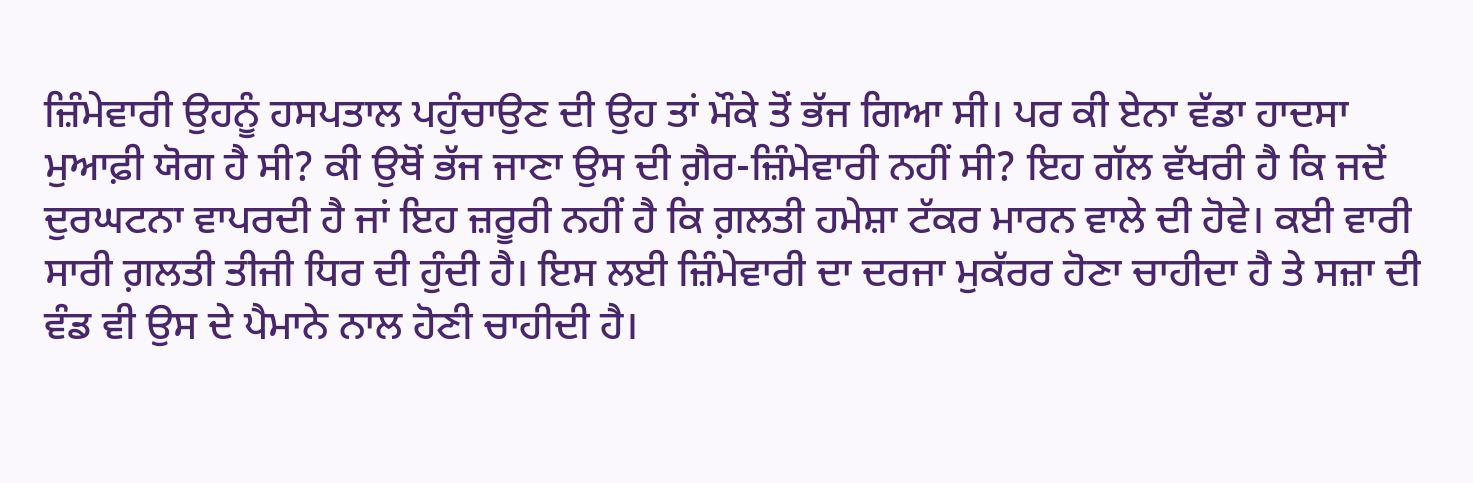ਜ਼ਿੰਮੇਵਾਰੀ ਉਹਨੂੰ ਹਸਪਤਾਲ ਪਹੁੰਚਾਉਣ ਦੀ ਉਹ ਤਾਂ ਮੌਕੇ ਤੋਂ ਭੱਜ ਗਿਆ ਸੀ। ਪਰ ਕੀ ਏਨਾ ਵੱਡਾ ਹਾਦਸਾ ਮੁਆਫ਼ੀ ਯੋਗ ਹੈ ਸੀ? ਕੀ ਉਥੋਂ ਭੱਜ ਜਾਣਾ ਉਸ ਦੀ ਗ਼ੈਰ-ਜ਼ਿੰਮੇਵਾਰੀ ਨਹੀਂ ਸੀ? ਇਹ ਗੱਲ ਵੱਖਰੀ ਹੈ ਕਿ ਜਦੋਂ ਦੁਰਘਟਨਾ ਵਾਪਰਦੀ ਹੈ ਜਾਂ ਇਹ ਜ਼ਰੂਰੀ ਨਹੀਂ ਹੈ ਕਿ ਗ਼ਲਤੀ ਹਮੇਸ਼ਾ ਟੱਕਰ ਮਾਰਨ ਵਾਲੇ ਦੀ ਹੋਵੇ। ਕਈ ਵਾਰੀ ਸਾਰੀ ਗ਼ਲਤੀ ਤੀਜੀ ਧਿਰ ਦੀ ਹੁੰਦੀ ਹੈ। ਇਸ ਲਈ ਜ਼ਿੰਮੇਵਾਰੀ ਦਾ ਦਰਜਾ ਮੁਕੱਰਰ ਹੋਣਾ ਚਾਹੀਦਾ ਹੈ ਤੇ ਸਜ਼ਾ ਦੀ ਵੰਡ ਵੀ ਉਸ ਦੇ ਪੈਮਾਨੇ ਨਾਲ ਹੋਣੀ ਚਾਹੀਦੀ ਹੈ।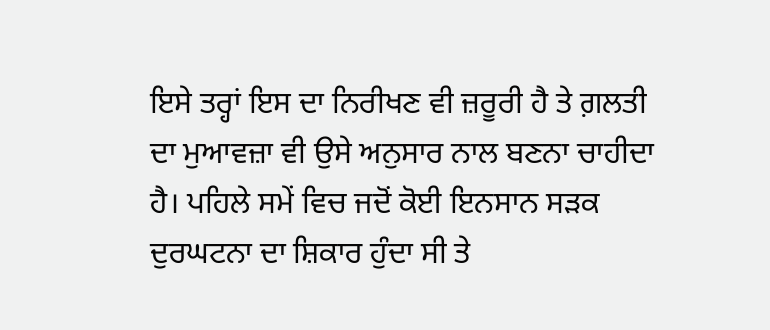ਇਸੇ ਤਰ੍ਹਾਂ ਇਸ ਦਾ ਨਿਰੀਖਣ ਵੀ ਜ਼ਰੂਰੀ ਹੈ ਤੇ ਗ਼ਲਤੀ ਦਾ ਮੁਆਵਜ਼ਾ ਵੀ ਉਸੇ ਅਨੁਸਾਰ ਨਾਲ ਬਣਨਾ ਚਾਹੀਦਾ ਹੈ। ਪਹਿਲੇ ਸਮੇਂ ਵਿਚ ਜਦੋਂ ਕੋਈ ਇਨਸਾਨ ਸੜਕ ਦੁਰਘਟਨਾ ਦਾ ਸ਼ਿਕਾਰ ਹੁੰਦਾ ਸੀ ਤੇ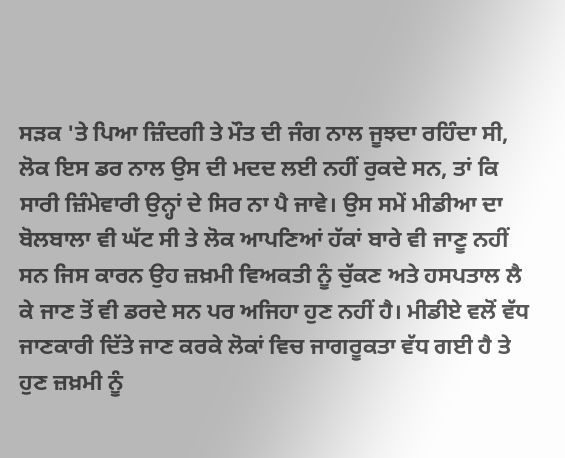ਸੜਕ 'ਤੇ ਪਿਆ ਜ਼ਿੰਦਗੀ ਤੇ ਮੌਤ ਦੀ ਜੰਗ ਨਾਲ ਜੂਝਦਾ ਰਹਿੰਦਾ ਸੀ, ਲੋਕ ਇਸ ਡਰ ਨਾਲ ਉਸ ਦੀ ਮਦਦ ਲਈ ਨਹੀਂ ਰੁਕਦੇ ਸਨ, ਤਾਂ ਕਿ ਸਾਰੀ ਜ਼ਿੰਮੇਵਾਰੀ ਉਨ੍ਹਾਂ ਦੇ ਸਿਰ ਨਾ ਪੈ ਜਾਵੇ। ਉਸ ਸਮੇਂ ਮੀਡੀਆ ਦਾ ਬੋਲਬਾਲਾ ਵੀ ਘੱਟ ਸੀ ਤੇ ਲੋਕ ਆਪਣਿਆਂ ਹੱਕਾਂ ਬਾਰੇ ਵੀ ਜਾਣੂ ਨਹੀਂ ਸਨ ਜਿਸ ਕਾਰਨ ਉਹ ਜ਼ਖ਼ਮੀ ਵਿਅਕਤੀ ਨੂੰ ਚੁੱਕਣ ਅਤੇ ਹਸਪਤਾਲ ਲੈ ਕੇ ਜਾਣ ਤੋਂ ਵੀ ਡਰਦੇ ਸਨ ਪਰ ਅਜਿਹਾ ਹੁਣ ਨਹੀਂ ਹੈ। ਮੀਡੀਏ ਵਲੋਂ ਵੱਧ ਜਾਣਕਾਰੀ ਦਿੱਤੇ ਜਾਣ ਕਰਕੇ ਲੋਕਾਂ ਵਿਚ ਜਾਗਰੂਕਤਾ ਵੱਧ ਗਈ ਹੈ ਤੇ ਹੁਣ ਜ਼ਖ਼ਮੀ ਨੂੰ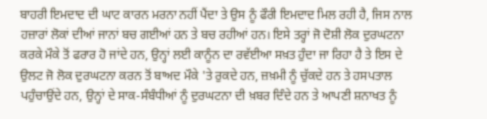ਬਾਹਰੀ ਇਮਦਾਦ ਦੀ ਘਾਟ ਕਾਰਨ ਮਰਨਾ ਨਹੀਂ ਪੈਂਦਾ ਤੇ ਉਸ ਨੂੰ ਫੌਰੀ ਇਮਦਾਦ ਮਿਲ ਰਹੀ ਹੈ, ਜਿਸ ਨਾਲ ਹਜ਼ਾਰਾਂ ਲੋਕਾਂ ਦੀਆਂ ਜਾਨਾਂ ਬਚ ਗਈਆਂ ਹਨ ਤੇ ਬਚ ਰਹੀਆਂ ਹਨ। ਇਸੇ ਤਰ੍ਹਾਂ ਜੋ ਦੋਸ਼ੀ ਲੋਕ ਦੁਰਘਟਨਾ ਕਰਕੇ ਮੌਕੇ ਤੋਂ ਫਰਾਰ ਹੋ ਜਾਂਦੇ ਹਨ, ਉਨ੍ਹਾਂ ਲਈ ਕਾਨੂੰਨ ਦਾ ਰਵੱਈਆ ਸਖ਼ਤ ਹੁੰਦਾ ਜਾ ਰਿਹਾ ਹੈ ਤੇ ਇਸ ਦੇ ਉਲਟ ਜੋ ਲੋਕ ਦੁਰਘਟਨਾ ਕਰਨ ਤੋਂ ਬਾਅਦ ਮੌਕੇ 'ਤੇ ਰੁਕਦੇ ਹਨ, ਜ਼ਖ਼ਮੀ ਨੂੰ ਚੁੱਕਦੇ ਹਨ ਤੇ ਹਸਪਤਾਲ ਪਹੁੰਚਾਉਂਦੇ ਹਨ, ਉਨ੍ਹਾਂ ਦੇ ਸਾਕ-ਸੰਬੰਧੀਆਂ ਨੂੰ ਦੁਰਘਟਨਾ ਦੀ ਖ਼ਬਰ ਦਿੰਦੇ ਹਨ ਤੇ ਆਪਣੀ ਸ਼ਨਾਖਤ ਨੂੰ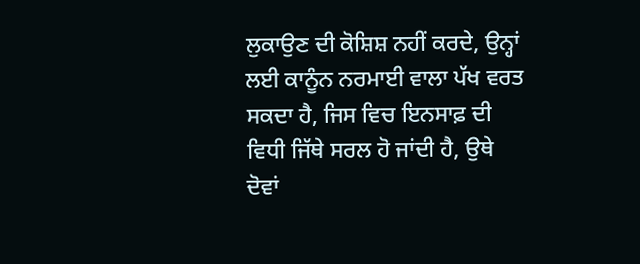ਲੁਕਾਉਣ ਦੀ ਕੋਸ਼ਿਸ਼ ਨਹੀਂ ਕਰਦੇ, ਉਨ੍ਹਾਂ ਲਈ ਕਾਨੂੰਨ ਨਰਮਾਈ ਵਾਲਾ ਪੱਖ ਵਰਤ ਸਕਦਾ ਹੈ, ਜਿਸ ਵਿਚ ਇਨਸਾਫ਼ ਦੀ ਵਿਧੀ ਜਿੱਥੇ ਸਰਲ ਹੋ ਜਾਂਦੀ ਹੈ, ਉਥੇ ਦੋਵਾਂ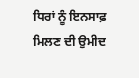ਧਿਰਾਂ ਨੂੰ ਇਨਸਾਫ਼ ਮਿਲਣ ਦੀ ਉਮੀਦ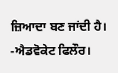ਜ਼ਿਆਦਾ ਬਣ ਜਾਂਦੀ ਹੈ।
-ਐਡਵੋਕੇਟ ਫਿਲੌਰ।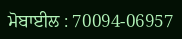ਮੋਬਾਈਲ : 70094-06957